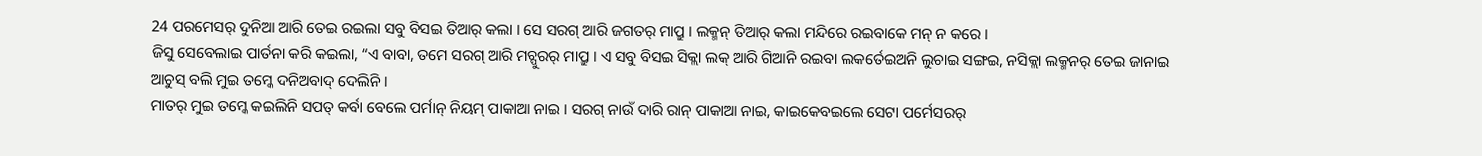24 ପରମେସର୍ ଦୁନିଆ ଆରି ତେଇ ରଇଲା ସବୁ ବିସଇ ତିଆର୍ କଲା । ସେ ସରଗ୍ ଆରି ଜଗତର୍ ମାପ୍ରୁ । ଲକ୍ମନ୍ ତିଆର୍ କଲା ମନ୍ଦିରେ ରଇବାକେ ମନ୍ ନ କରେ ।
ଜିସୁ ସେବେଲାଇ ପାର୍ତନା କରି କଇଲା, “ଏ ବାବା, ତମେ ସରଗ୍ ଆରି ମଚ୍ପୁରର୍ ମାପ୍ରୁ । ଏ ସବୁ ବିସଇ ସିକ୍ଲା ଲକ୍ ଆରି ଗିଆନି ରଇବା ଲକର୍ତେଇଅନି ଲୁଚାଇ ସଙ୍ଗଇ, ନସିକ୍ଲା ଲକ୍ମନର୍ ତେଇ ଜାନାଇ ଆଚୁସ୍ ବଲି ମୁଇ ତମ୍କେ ଦନିଅବାଦ୍ ଦେଲିନି ।
ମାତର୍ ମୁଇ ତମ୍କେ କଇଲିନି ସପତ୍ କର୍ବା ବେଲେ ପର୍ମାନ୍ ନିୟମ୍ ପାକାଆ ନାଇ । ସରଗ୍ ନାଉଁ ଦାରି ରାନ୍ ପାକାଆ ନାଇ, କାଇକେବଇଲେ ସେଟା ପର୍ମେସରର୍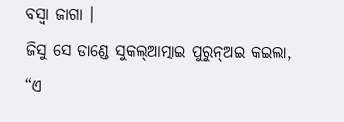ବସ୍ବା ଜାଗା ।
ଜିସୁ ସେ ଡାଣ୍ଡେ ସୁକଲ୍ଆତ୍ମାଇ ପୁରୁନ୍ଅଇ କଇଲା, “ଏ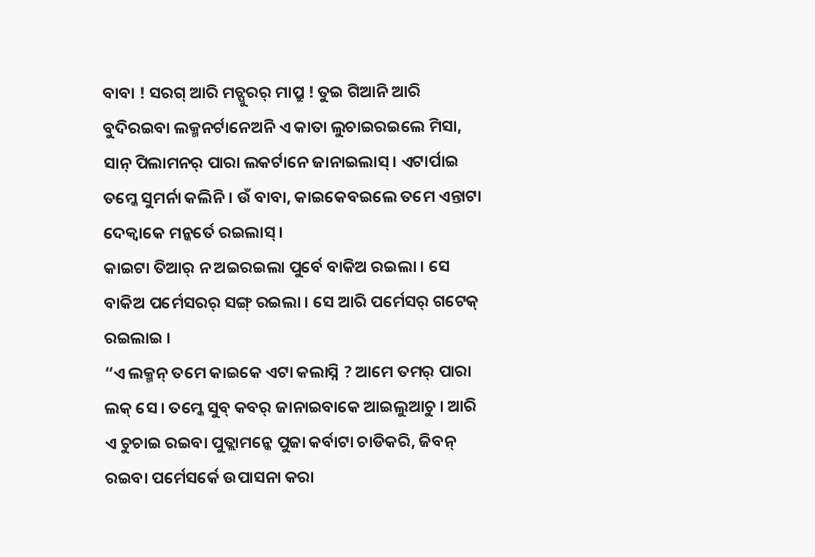ବାବା ! ସରଗ୍ ଆରି ମଚ୍ପୁରର୍ ମାପ୍ରୁ ! ତୁଇ ଗିଆନି ଆରି ବୁଦିରଇବା ଲକ୍ମନର୍ଟାନେଅନି ଏ କାତା ଲୁଚାଇରଇଲେ ମିସା, ସାନ୍ ପିଲାମନର୍ ପାରା ଲକର୍ଟାନେ ଜାନାଇଲାସ୍ । ଏଟାର୍ପାଇ ତମ୍କେ ସୁମର୍ନା କଲିନି । ଉଁ ବାବା, କାଇକେବଇଲେ ତମେ ଏନ୍ତାଟା ଦେକ୍ବାକେ ମନ୍କର୍ତେ ରଇଲାସ୍ ।
କାଇଟା ତିଆର୍ ନ ଅଇରଇଲା ପୁର୍ବେ ବାକିଅ ରଇଲା । ସେ ବାକିଅ ପର୍ମେସରର୍ ସଙ୍ଗ୍ ରଇଲା । ସେ ଆରି ପର୍ମେସର୍ ଗଟେକ୍ ରଇଲାଇ ।
“ଏ ଲକ୍ମନ୍ ତମେ କାଇକେ ଏଟା କଲାସ୍ନି ? ଆମେ ତମର୍ ପାରା ଲକ୍ ସେ । ତମ୍କେ ସୁବ୍ କବର୍ ଜାନାଇବାକେ ଆଇଲୁଆଚୁ । ଆରି ଏ ଚୁଚାଇ ରଇବା ପୁତ୍ଲାମନ୍କେ ପୁଜା କର୍ବାଟା ଚାଡିକରି, ଜିବନ୍ ରଇବା ପର୍ମେସର୍କେ ଉପାସନା କରା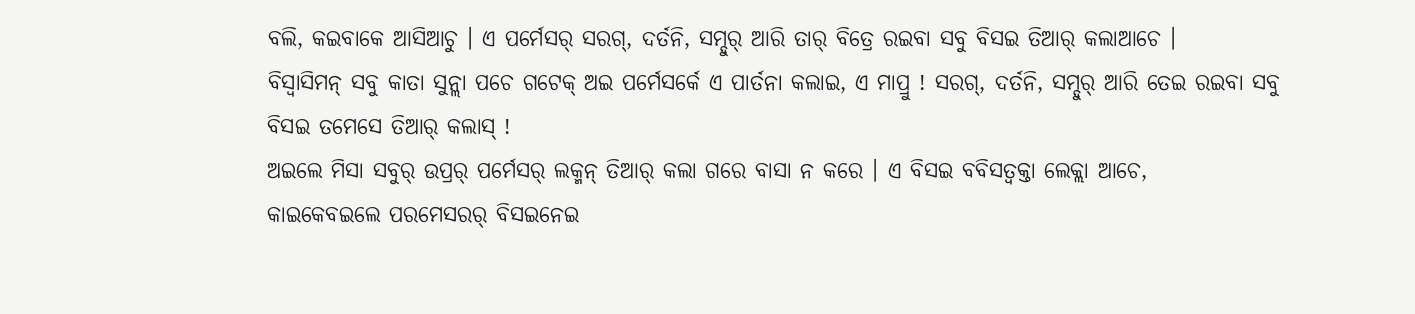ବଲି, କଇବାକେ ଆସିଆଚୁ । ଏ ପର୍ମେସର୍ ସରଗ୍, ଦର୍ତନି, ସମ୍ଦୁର୍ ଆରି ତାର୍ ବିତ୍ରେ ରଇବା ସବୁ ବିସଇ ତିଆର୍ କଲାଆଚେ ।
ବିସ୍ବାସିମନ୍ ସବୁ କାତା ସୁନ୍ଲା ପଚେ ଗଟେକ୍ ଅଇ ପର୍ମେସର୍କେ ଏ ପାର୍ତନା କଲାଇ, ଏ ମାପ୍ରୁ ! ସରଗ୍, ଦର୍ତନି, ସମ୍ଦୁର୍ ଆରି ତେଇ ରଇବା ସବୁ ବିସଇ ତମେସେ ତିଆର୍ କଲାସ୍ !
ଅଇଲେ ମିସା ସବୁର୍ ଉପ୍ରର୍ ପର୍ମେସର୍ ଲକ୍ମନ୍ ତିଆର୍ କଲା ଗରେ ବାସା ନ କରେ । ଏ ବିସଇ ବବିସତ୍ବକ୍ତା ଲେକ୍ଲା ଆଚେ,
କାଇକେବଇଲେ ପରମେସରର୍ ବିସଇନେଇ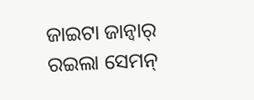ଜାଇଟା ଜାନ୍ବାର୍ ରଇଲା ସେମନ୍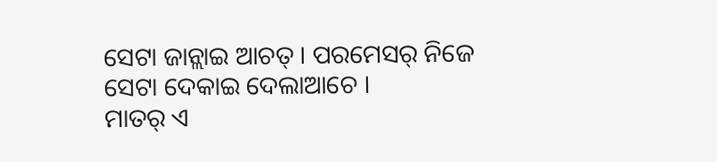ସେଟା ଜାନ୍ଲାଇ ଆଚତ୍ । ପରମେସର୍ ନିଜେ ସେଟା ଦେକାଇ ଦେଲାଆଚେ ।
ମାତର୍ ଏ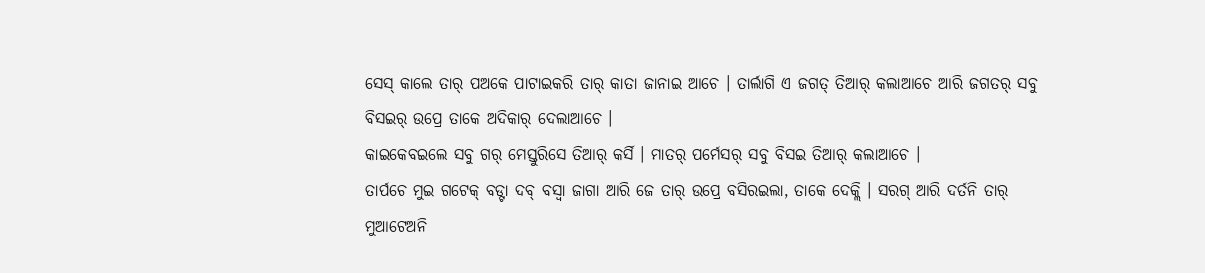ସେସ୍ କାଲେ ତାର୍ ପଅକେ ପାଟାଇକରି ତାର୍ କାତା ଜାନାଇ ଆଚେ । ତାର୍ଲାଗି ଏ ଜଗତ୍ ତିଆର୍ କଲାଆଚେ ଆରି ଜଗତର୍ ସବୁ ବିସଇର୍ ଉପ୍ରେ ତାକେ ଅଦିକାର୍ ଦେଲାଆଚେ ।
କାଇକେବଇଲେ ସବୁ ଗର୍ ମେସ୍ତୁରିସେ ତିଆର୍ କର୍ସି । ମାତର୍ ପର୍ମେସର୍ ସବୁ ବିସଇ ତିଆର୍ କଲାଆଚେ ।
ତାର୍ପଚେ ମୁଇ ଗଟେକ୍ ବଡ୍ଟା ଦବ୍ ବସ୍ବା ଜାଗା ଆରି ଜେ ତାର୍ ଉପ୍ରେ ବସିରଇଲା, ତାକେ ଦେକ୍ଲି । ସରଗ୍ ଆରି ଦର୍ତନି ତାର୍ ମୁଆଟେଅନି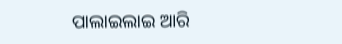ପାଲାଇଲାଇ ଆରି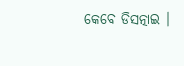କେବେ ଡିସତ୍ନାଇ ।